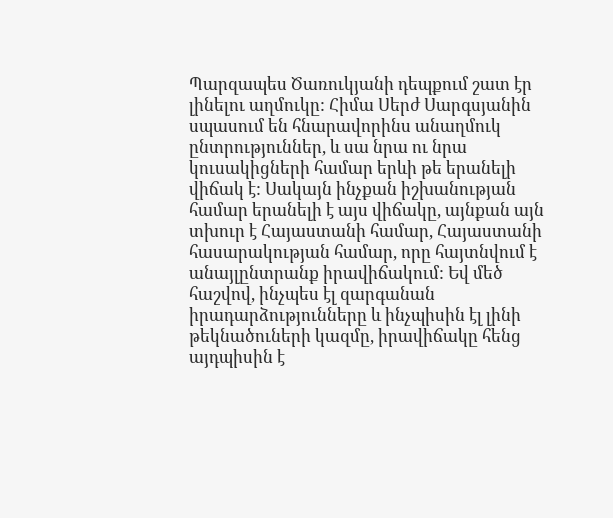Պարզապես Ծառուկյանի դեպքում շատ էր լինելու աղմուկը: Հիմա Սերժ Սարգսյանին սպասում են հնարավորինս անաղմուկ ընտրություններ, և սա նրա ու նրա կուսակիցների համար երևի թե երանելի վիճակ է: Սակայն ինչքան իշխանության համար երանելի է այս վիճակը, այնքան այն տխուր է Հայաստանի համար, Հայաստանի հասարակության համար, որը հայտնվում է անայլընտրանք իրավիճակում: Եվ մեծ հաշվով, ինչպես էլ զարգանան իրադարձությունները և ինչպիսին էլ լինի թեկնածուների կազմը, իրավիճակը հենց այդպիսին է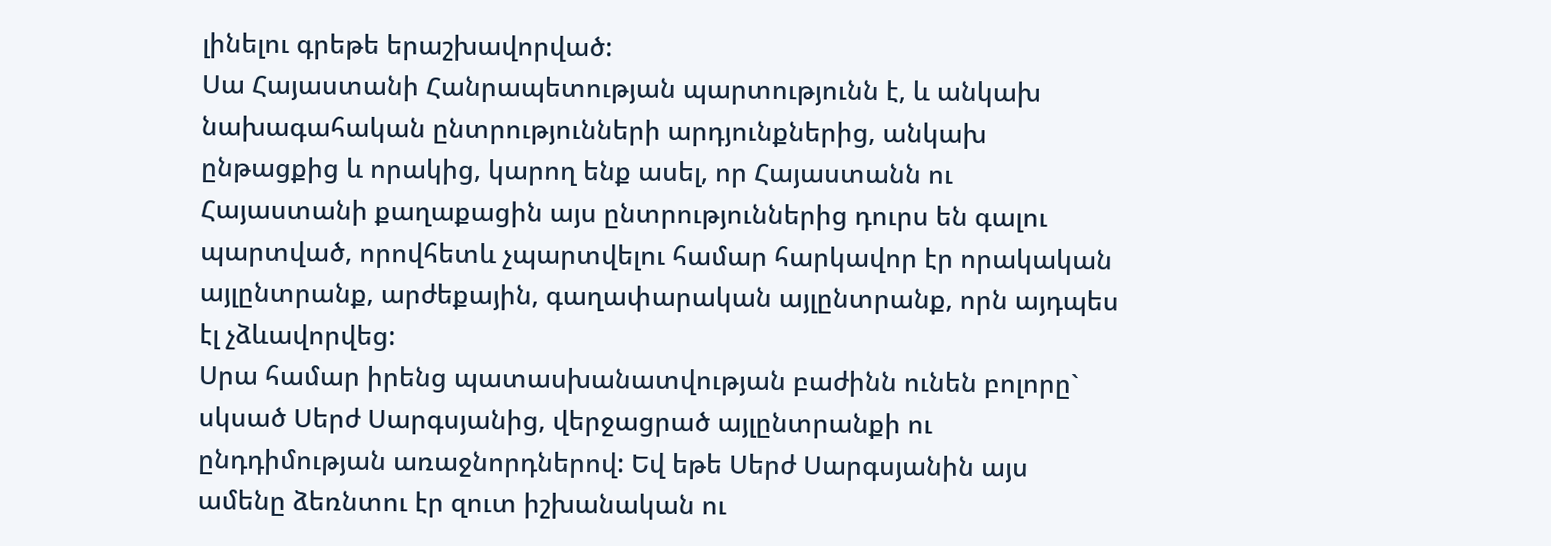լինելու գրեթե երաշխավորված:
Սա Հայաստանի Հանրապետության պարտությունն է, և անկախ նախագահական ընտրությունների արդյունքներից, անկախ ընթացքից և որակից, կարող ենք ասել, որ Հայաստանն ու Հայաստանի քաղաքացին այս ընտրություններից դուրս են գալու պարտված, որովհետև չպարտվելու համար հարկավոր էր որակական այլընտրանք, արժեքային, գաղափարական այլընտրանք, որն այդպես էլ չձևավորվեց:
Սրա համար իրենց պատասխանատվության բաժինն ունեն բոլորը` սկսած Սերժ Սարգսյանից, վերջացրած այլընտրանքի ու ընդդիմության առաջնորդներով: Եվ եթե Սերժ Սարգսյանին այս ամենը ձեռնտու էր զուտ իշխանական ու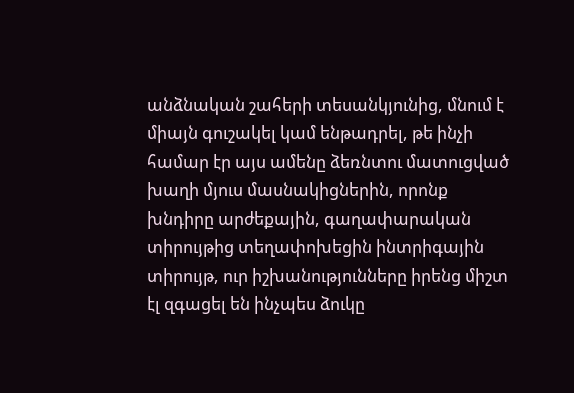անձնական շահերի տեսանկյունից, մնում է միայն գուշակել կամ ենթադրել, թե ինչի համար էր այս ամենը ձեռնտու մատուցված խաղի մյուս մասնակիցներին, որոնք խնդիրը արժեքային, գաղափարական տիրույթից տեղափոխեցին ինտրիգային տիրույթ, ուր իշխանությունները իրենց միշտ էլ զգացել են ինչպես ձուկը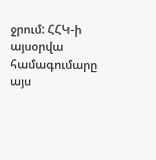ջրում: ՀՀԿ-ի այսօրվա համագումարը այս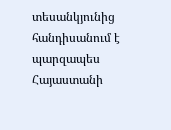տեսանկյունից հանդիսանում է պարզապես Հայաստանի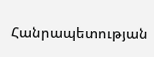Հանրապետության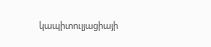կապիտուլյացիայի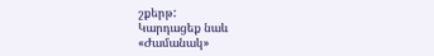շքերթ:
Կարդացեք նաև
«Ժամանակ»